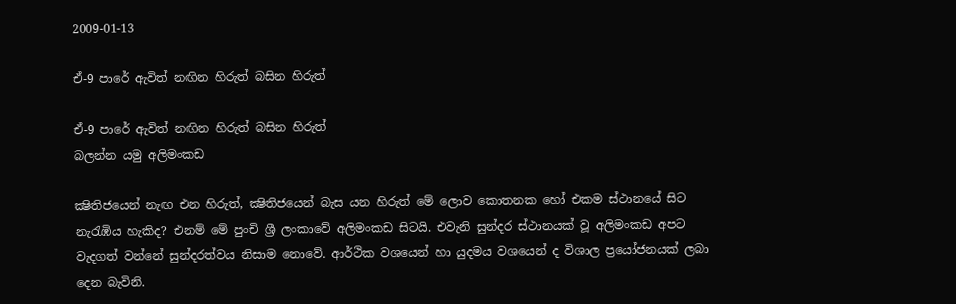2009-01-13

ඒ-9 පාරේ ඇවිත් නඟින හිරුත් බසින හිරුත්

ඒ-9 පාරේ ඇවිත් නඟින හිරුත් බසින හිරුත්
බලන්න යමු අලිමංකඩ

ක්‍ෂිතිජයෙන් නැඟ එන හිරුත්, ක්‍ෂිතිජයෙන් බැස යන හිරුත් මේ ලොව කොතනක හෝ එකම ස්ථානයේ සිට නැරැඹිය හැකිද? එනම් මේ පුංචි ශ්‍රී ලංකාවේ අලිමංකඩ සිටයි. එවැනි සුන්දර ස්ථානයක් වූ අලිමංකඩ අපට වැදගත් වන්නේ සුන්දරත්වය නිසාම නොවේ. ආර්ථික වශයෙන් හා යුදමය වශයෙන් ද විශාල ප්‍රයෝජනයක් ලබා දෙන බැවිනි.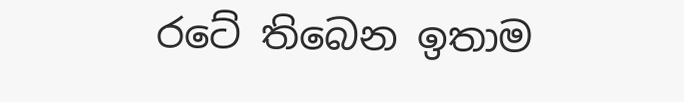රටේ තිබෙන ඉතාම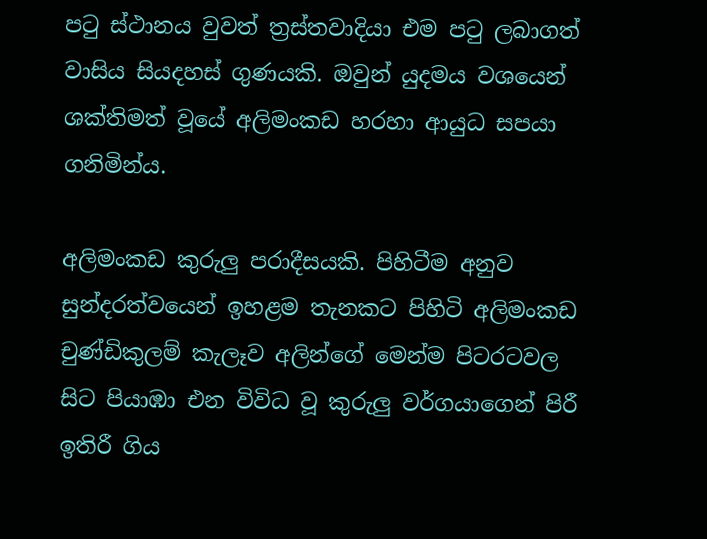පටු ස්ථානය වුවත් ත්‍රස්තවාදියා එම පටු ලබාගත් වාසිය සියදහස් ගුණයකි. ඔවුන් යුදමය වශයෙන් ශක්තිමත් වූයේ අලිමංකඩ හරහා ආයුධ සපයා ගනිමින්ය.

අලිමංකඩ කුරුලු පරාදීසයකි. පිහිටීම අනුව සුන්දරත්වයෙන් ඉහළම තැනකට පිහිටි අලිමංකඩ චුණ්ඩිකුලම් කැලෑව අලින්ගේ මෙන්ම පිටරටවල සිට පියාඹා එන විවිධ වූ කුරුලු වර්ගයාගෙන් පිරී ඉතිරී ගිය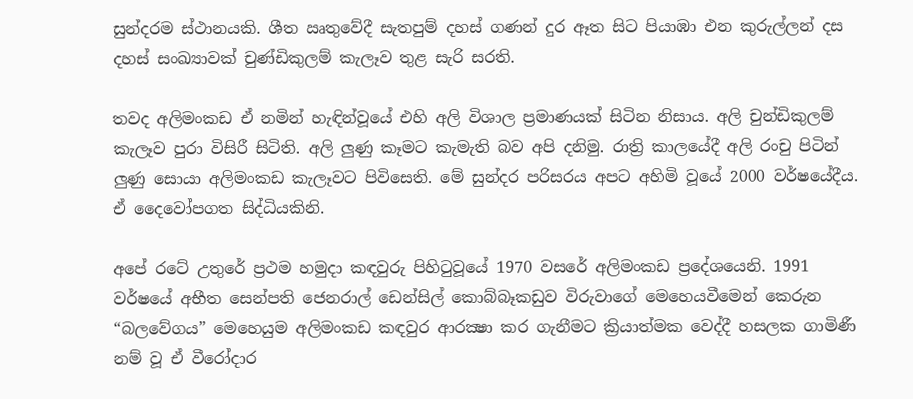සුන්දරම ස්ථානයකි. ශීත ඍතුවේදී සැතපුම් දහස් ගණන් දුර ඈත සිට පියාඹා එන කුරුල්ලන් දස දහස් සංඛ්‍යාවක් චුණ්ඩිකුලම් කැලෑව තුළ සැරි සරති.

තවද අලිමංකඩ ඒ නමින් හැඳින්වූයේ එහි අලි විශාල ප්‍රමාණයක් සිටින නිසාය. අලි චුන්ඩිකුලම් කැලෑව පුරා විසිරී සිටිති. අලි ලුණු කෑමට කැමැති බව අපි දනිමු. රාත්‍රි කාලයේදී අලි රංචු පිටින් ලුණු සොයා අලිමංකඩ කැලෑවට පිවිසෙති. මේ සුන්දර පරිසරය අපට අහිමි වූයේ 2000 වර්ෂයේදීය. ඒ දෛවෝපගත සිද්ධියකිනි.

අපේ රටේ උතුරේ ප්‍රථම හමුදා කඳවුරු පිහිටුවූයේ 1970 වසරේ අලිමංකඩ ප්‍රදේශයෙනි. 1991 වර්ෂයේ අභීත සෙන්පති ජෙනරාල් ඩෙන්සිල් කොබ්බෑකඩුව විරුවාගේ මෙහෙයවීමෙන් කෙරුන “බලවේගය” මෙහෙයුම අලිමංකඩ කඳවුර ආරක්‍ෂා කර ගැනීමට ක්‍රියාත්මක වෙද්දී හසලක ගාමිණී නම් වූ ඒ වීරෝදාර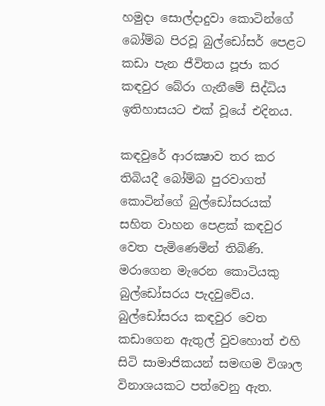හමුදා සොල්දාදුවා කොටින්ගේ බෝම්බ පිරවූ බුල්ඩෝසර් පෙළට කඩා පැන ජීවිතය පූජා කර කඳවුර බේරා ගැනීමේ සිද්ධිය ඉතිහාසයට එක් වූයේ එදිනය.

කඳවුරේ ආරක්‍ෂාව තර කර තිබියදී බෝම්බ පුරවාගත් කොටින්ගේ බුල්ඩෝසරයක් සහිත වාහන පෙළක් කඳවුර වෙත පැමිණෙමින් තිබිණි. මරාගෙන මැරෙන කොටියකු බුල්ඩෝසරය පැදවුවේය. බුල්ඩෝසරය කඳවුර වෙත කඩාගෙන ඇතුල් වුවහොත් එහි සිටි සාමාජිකයන් සමඟම විශාල විනාශයකට පත්වෙනු ඇත.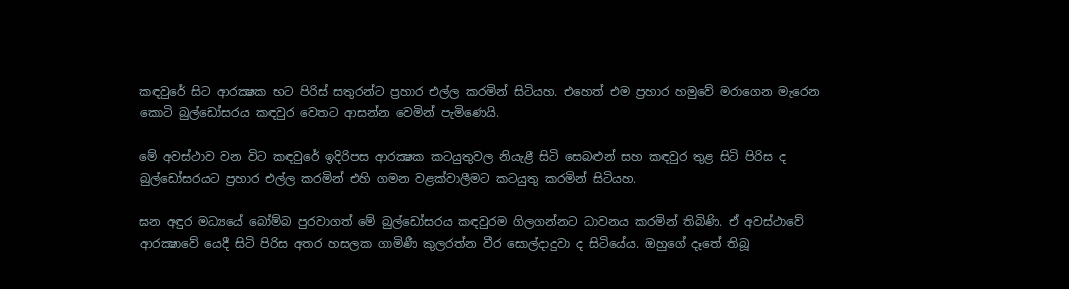කඳවුරේ සිට ආරක්‍ෂක භට පිරිස් සතුරන්ට ප්‍රහාර එල්ල කරමින් සිටියහ. එහෙත් එම ප්‍රහාර හමුවේ මරාගෙන මැරෙන කොටි බුල්ඩෝසරය කඳවුර වෙතට ආසන්න වෙමින් පැමිණෙයි.

මේ අවස්ථාව වන විට කඳවුරේ ඉදිරිපස ආරක්‍ෂක කටයුතුවල නියැළී සිටි සෙබළුන් සහ කඳවුර තුළ සිටි පිරිස ද බුල්ඩෝසරයට ප්‍රහාර එල්ල කරමින් එහි ගමන වළක්වාලීමට කටයුතු කරමින් සිටියහ.

ඝන අඳුර මධ්‍යයේ බෝම්බ පුරවාගත් මේ බුල්ඩෝසරය කඳවුරම ගිලගන්නට ධාවනය කරමින් තිබිණි. ඒ අවස්ථාවේ ආරක්‍ෂාවේ යෙදී සිටි පිරිස අතර හසලක ගාමිණී කුලරත්න වීර සොල්දාදුවා ද සිටියේය. ඔහුගේ දෑතේ තිබූ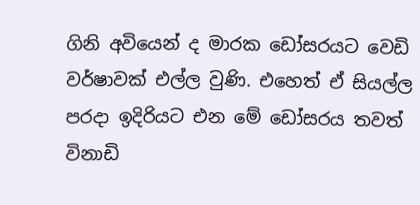ගිනි අවියෙන් ද මාරක ඩෝසරයට වෙඩි වර්ෂාවක් එල්ල වුණි. එහෙත් ඒ සියල්ල පරදා ඉදිරියට එන මේ ඩෝසරය තවත් විනාඩි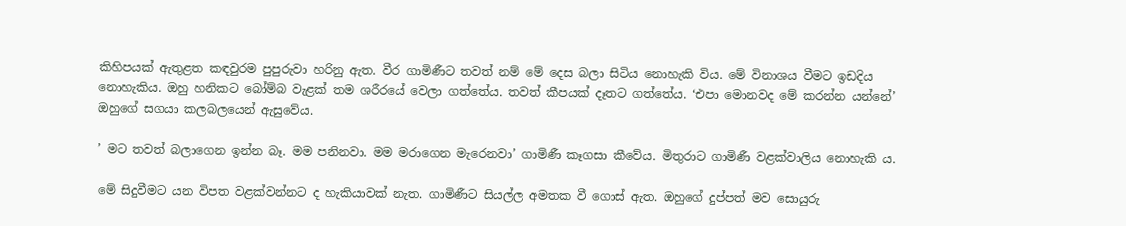කිහිපයක් ඇතුළත කඳවුරම පුපුරුවා හරිනු ඇත. වීර ගාමිණීට තවත් නම් මේ දෙස බලා සිටිය නොහැකි විය. මේ විනාශය වීමට ඉඩදිය නොහැකිය. ඔහු හනිකට බෝම්බ වැළක් තම ශරීරයේ වෙලා ගත්තේය. තවත් කීපයක් දෑතට ගත්තේය. ‘එපා මොනවද මේ කරන්න යන්නේ’ ඔහුගේ සගයා කලබලයෙන් ඇසුවේය.

’ මට තවත් බලාගෙන ඉන්න බෑ. මම පනිනවා. මම මරාගෙන මැරෙනවා’ ගාමිණී කෑගසා කීවේය. මිතුරාට ගාමිණී වළක්වාලිය නොහැකි ය.

මේ සිදුවීමට යන විපත වළක්වන්නට ද හැකියාවක් නැත. ගාමිණීට සියල්ල අමතක වී ගොස් ඇත. ඔහුගේ දුප්පත් මව සොයුරු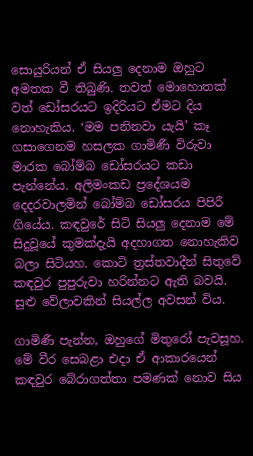සොයුරියන් ඒ සියලු දෙනාම ඔහුට අමතක වී තිබුණි. තවත් මොහොතක් වත් ඩෝසරයට ඉදිරියට ඒමට දිය නොහැකිය. ‘මම පනිනවා යැයි’ කෑ ගසාගෙනම හසලක ගාමිණී විරුවා මාරක බෝම්බ ඩෝසරයට කඩා පැන්නේය. අලිමංකඩ ප්‍රදේශයම දෙදරවාලමින් බෝම්බ ඩෝසරය පිපිරී ගියේය. කඳවුරේ සිටි සියලු දෙනාම මේ සිදුවූයේ කුමක්දැයි අදහාගත නොහැකිව බලා සිටියහ. කොටි ත්‍රස්තවාදීන් සිතුවේ කඳවුර පුපුරුවා හරින්නට ඇති බවයි. සුළු වේලාවකින් සියල්ල අවසන් විය.

ගාමිණී පැන්න, ඔහුගේ මිතුරෝ පැවසූහ. මේ වීර සෙබළා එදා ඒ ආකාරයෙන් කඳවුර බේරාගත්තා පමණක් නොව සිය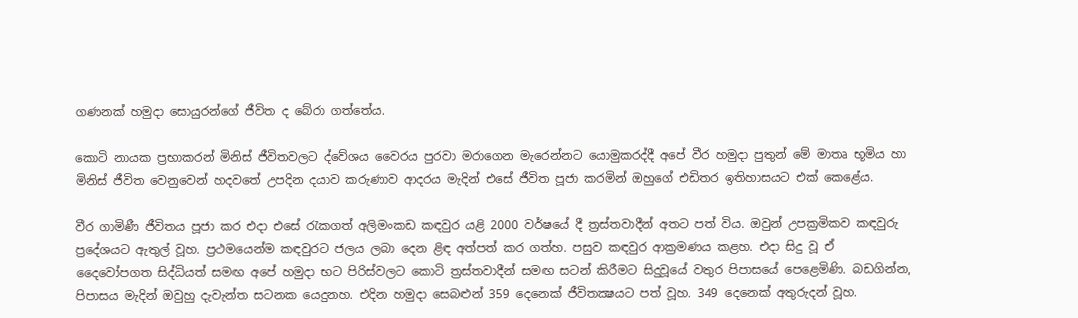ගණනක් හමුදා සොයුරන්ගේ ජීවිත ද බේරා ගත්තේය.

කොටි නායක ප්‍රභාකරන් මිනිස් ජීවිතවලට ද්වේශය වෛරය පුරවා මරාගෙන මැරෙන්නට යොමුකරද්දී අපේ වීර හමුදා පුතුන් මේ මාතෘ භූමිය හා මිනිස් ජීවිත වෙනුවෙන් හදවතේ උපදින දයාව කරුණාව ආදරය මැදින් එසේ ජීවිත පූජා කරමින් ඔහුගේ එඩිතර ඉතිහාසයට එක් කෙළේය.

වීර ගාමිණී ජීවිතය පූජා කර එදා එසේ රැකගත් අලිමංකඩ කඳවුර යළි 2000 වර්ෂයේ දී ත්‍රස්තවාදීන් අතට පත් විය. ඔවුන් උපක්‍රමිකව කඳවුරු ප්‍රදේශයට ඇතුල් වූහ. ප්‍රථමයෙන්ම කඳවුරට ජලය ලබා දෙන ළිඳ අත්පත් කර ගත්හ. පසුව කඳවුර ආක්‍රමණය කළහ. එදා සිදු වූ ඒ දෛවෝපගත සිද්ධියත් සමඟ අපේ හමුදා භට පිරිස්වලට කොටි ත්‍රස්තවාදීන් සමඟ සටන් කිරීමට සිදුවූයේ වතුර පිපාසයේ පෙළෙමිණි. බඩගින්න, පිපාසය මැදින් ඔවුහු දැවැන්ත සටනක යෙදුනහ. එදින හමුදා සෙබළුන් 359 දෙනෙක් ජීවිතක්‍ෂයට පත් වූහ. 349 දෙනෙක් අතුරුදන් වූහ.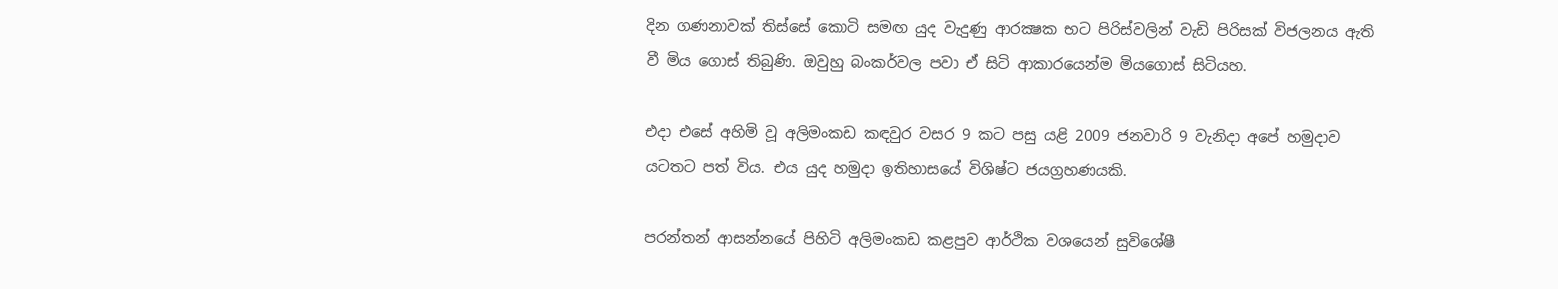දින ගණනාවක් තිස්සේ කොටි සමඟ යුද වැදුණු ආරක්‍ෂක භට පිරිස්වලින් වැඩි පිරිසක් විජලනය ඇති වී මිය ගොස් තිබුණි. ඔවුහු බංකර්වල පවා ඒ සිටි ආකාරයෙන්ම මියගොස් සිටියහ.

එදා එසේ අහිමි වූ අලිමංකඩ කඳවුර වසර 9 කට පසු යළි 2009 ජනවාරි 9 වැනිදා අපේ හමුදාව යටතට පත් විය. එය යුද හමුදා ඉතිහාසයේ විශිෂ්ට ජයග්‍රහණයකි.

පරන්තන් ආසන්නයේ පිහිටි අලිමංකඩ කළපුව ආර්ථික වශයෙන් සුවිශේෂී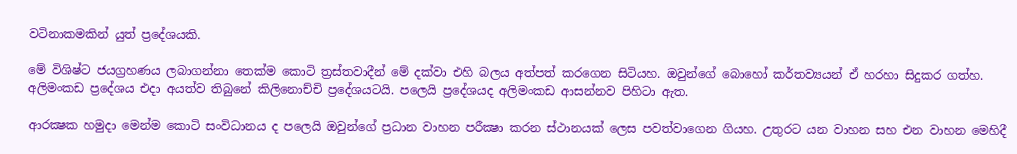වටිනාකමකින් යුත් ප්‍රදේශයකි.

මේ විශිෂ්ට ජයග්‍රහණය ලබාගන්නා තෙක්ම කොටි ත්‍රස්තවාදීන් මේ දක්වා එහි බලය අත්පත් කරගෙන සිටියහ. ඔවුන්ගේ බොහෝ කර්තව්‍යයන් ඒ හරහා සිදුකර ගත්හ. අලිමංකඩ ප්‍රදේශය එදා අයත්ව තිබුනේ කිලිනොච්චි ප්‍රදේශයටයි. පලෙයි ප්‍රදේශයද අලිමංකඩ ආසන්නව පිහිටා ඇත.

ආරක්‍ෂක හමුදා මෙන්ම කොටි සංවිධානය ද පලෙයි ඔවුන්ගේ ප්‍රධාන වාහන පරීක්‍ෂා කරන ස්ථානයක් ලෙස පවත්වාගෙන ගියහ. උතුරට යන වාහන සහ එන වාහන මෙහිදී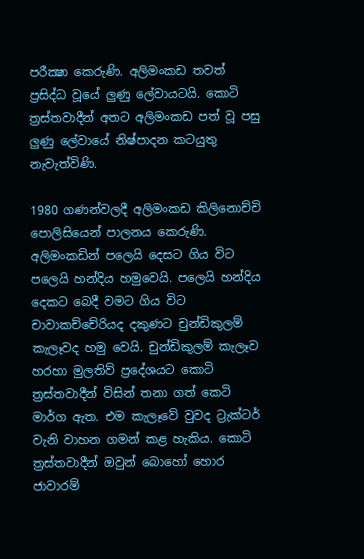පරීක්‍ෂා කෙරුණි. අලිමංකඩ තවත් ප්‍රසිද්ධ වූයේ ලුණු ලේවායටයි. කොටි ත්‍රස්තවාදීන් අතට අලිමංකඩ පත් වූ පසු ලුණු ලේවායේ නිෂ්පාදන කටයුතු නැවැත්විණි.

1980 ගණන්වලදී අලිමංකඩ කිලිනොච්චි පොලිසියෙන් පාලනය කෙරුණි. අලිමංකඩින් පලෙයි දෙසට ගිය විට පලෙයි හන්දිය හමුවෙයි. පලෙයි හන්දිය දෙකට බෙදී වමට ගිය විට චාවාකච්චේරියද දකුණට චුන්ඩිකුලම් කැලෑවද හමු වෙයි. චුන්ඩිකුලම් කැලෑව හරහා මුලතිව් ප්‍රදේශයට කොටි ත්‍රස්තවාදීන් විසින් තනා ගත් කෙටි මාර්ග ඇත. එම කැලෑවේ වුවද ට්‍රැක්ටර් වැනි වාහන ගමන් කළ හැකිය. කොටි ත්‍රස්තවාදීන් ඔවුන් බොහෝ හොර ජාවාරම්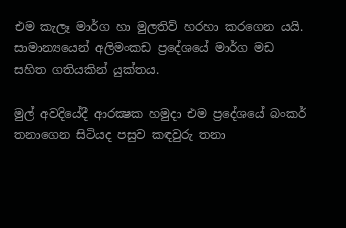එම කැලෑ මාර්ග හා මුලතිව් හරහා කරගෙන යයි. සාමාන්‍යයෙන් අලිමංකඩ ප්‍රදේශයේ මාර්ග මඩ සහිත ගතියකින් යුක්තය.

මුල් අවදියේදී ආරක්‍ෂක හමුදා එම ප්‍රදේශයේ බංකර් තනාගෙන සිටියද පසුව කඳවුරු තනා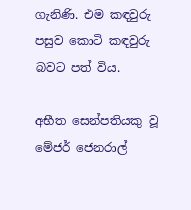ගැනිණි. එම කඳවුරු පසුව කොටි කඳවුරු බවට පත් විය.

අභීත සෙන්පතියකු වූ මේජර් ජෙනරාල්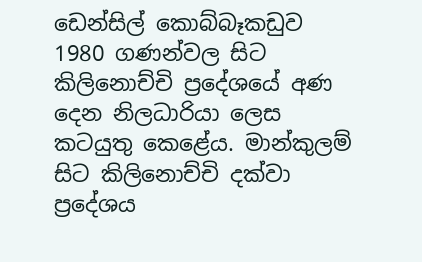ඩෙන්සිල් කොබ්බෑකඩුව 1980 ගණන්වල සිට කිලිනොච්චි ප්‍රදේශයේ අණ දෙන නිලධාරියා ලෙස කටයුතු කෙළේය. මාන්කුලම් සිට කිලිනොච්චි දක්වා ප්‍රදේශය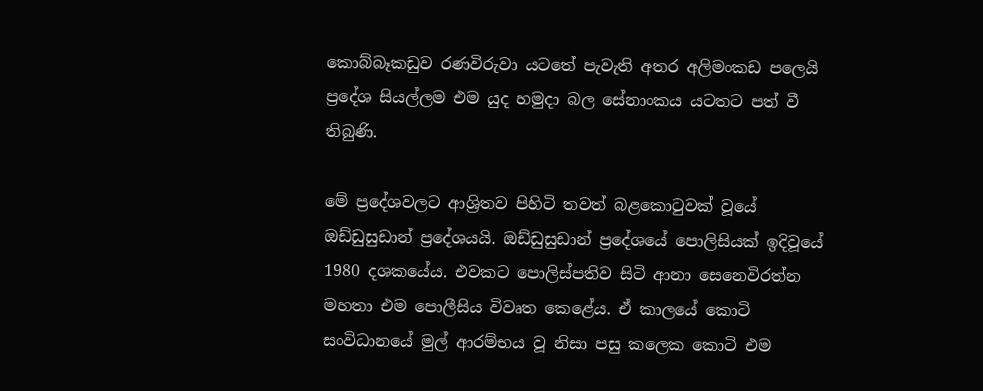කොබ්බෑකඩුව රණවිරුවා යටතේ පැවැති අතර අලිමංකඩ පලෙයි ප්‍රදේශ සියල්ලම එම යුද හමුදා බල සේනාංකය යටතට පත් වී තිබුණි.

මේ ප්‍රදේශවලට ආශ්‍රිතව පිහිටි තවත් බළකොටුවක් වූයේ ඔඩ්ඩුසුඩාන් ප්‍රදේශයයි. ඔඩ්ඩුසුඩාන් ප්‍රදේශයේ පොලිසියක් ඉදිවූයේ 1980 දශකයේය. එවකට පොලිස්පතිව සිටි ආනා සෙනෙවිරත්න මහතා එම පොලීසිය විවෘත කෙළේය. ඒ කාලයේ කොටි සංවිධානයේ මුල් ආරම්භය වූ නිසා පසු කලෙක කොටි එම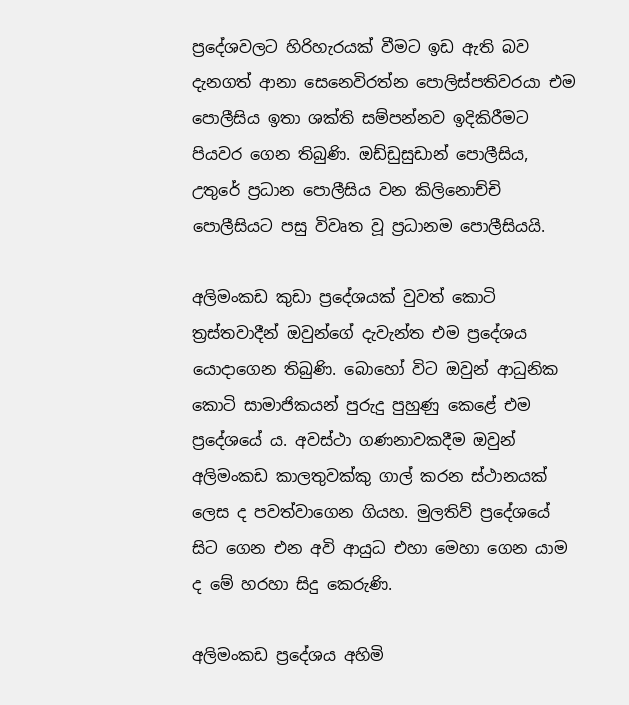ප්‍රදේශවලට හිරිහැරයක් වීමට ඉඩ ඇති බව දැනගත් ආනා සෙනෙවිරත්න පොලිස්පතිවරයා එම පොලීසිය ඉතා ශක්ති සම්පන්නව ඉදිකිරීමට පියවර ගෙන තිබුණි. ඔඩ්ඩුසුඩාන් පොලීසිය, උතුරේ ප්‍රධාන පොලීසිය වන කිලිනොච්චි පොලීසියට පසු විවෘත වූ ප්‍රධානම පොලීසියයි.

අලිමංකඩ කුඩා ප්‍රදේශයක් වුවත් කොටි ත්‍රස්තවාදීන් ඔවුන්ගේ දැවැන්ත එම ප්‍රදේශය යොදාගෙන තිබුණි. බොහෝ විට ඔවුන් ආධුනික කොටි සාමාජිකයන් පුරුදු පුහුණු කෙළේ එම ප්‍රදේශයේ ය. අවස්ථා ගණනාවකදීම ඔවුන් අලිමංකඩ කාලතුවක්කු ගාල් කරන ස්ථානයක් ලෙස ද පවත්වාගෙන ගියහ. මුලතිව් ප්‍රදේශයේ සිට ගෙන එන අවි ආයුධ එහා මෙහා ගෙන යාම ද මේ හරහා සිදු කෙරුණි.

අලිමංකඩ ප්‍රදේශය අහිමි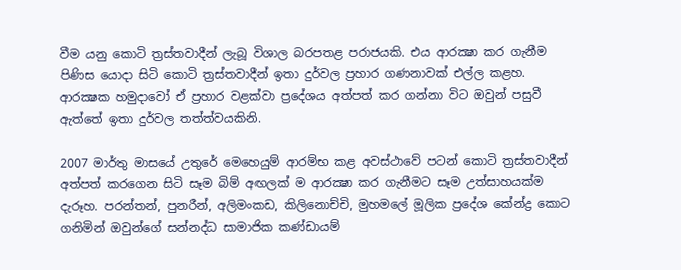වීම යනු කොටි ත්‍රස්තවාදීන් ලැබූ විශාල බරපතළ පරාජයකි. එය ආරක්‍ෂා කර ගැනීම පිණිස යොදා සිටි කොටි ත්‍රස්තවාදීන් ඉතා දුර්වල ප්‍රහාර ගණනාවක් එල්ල කළහ. ආරක්‍ෂක හමුදාවෝ ඒ ප්‍රහාර වළක්වා ප්‍රදේශය අත්පත් කර ගන්නා විට ඔවුන් පසුවී ඇත්තේ ඉතා දුර්වල තත්ත්වයකිනි.

2007 මාර්තු මාසයේ උතුරේ මෙහෙයුම් ආරම්භ කළ අවස්ථාවේ පටන් කොටි ත්‍රස්තවාදීන් අත්පත් කරගෙන සිටි සෑම බිම් අඟලක් ම ආරක්‍ෂා කර ගැනීමට සෑම උත්සාහයක්ම දැරූහ. පරන්තන්, පුනරීන්, අලිමංකඩ, කිලිනොච්චි, මුහමලේ මූලික ප්‍රදේශ කේන්ද්‍ර කොට ගනිමින් ඔවුන්ගේ සන්නද්ධ සාමාජික කණ්ඩායම්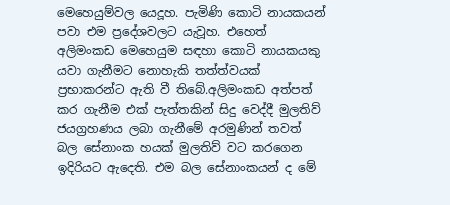මෙහෙයුම්වල යෙදූහ. පැමිණි කොටි නායකයන් පවා එම ප්‍රදේශවලට යැවූහ. එහෙත් අලිමංකඩ මෙහෙයුම සඳහා කොටි නායකයකු යවා ගැනීමට නොහැකි තත්ත්වයක් ප්‍රභාකරන්ට ඇති වී තිබේ.අලිමංකඩ අත්පත් කර ගැනීම එක් පැත්තකින් සිදු වෙද්දී මුලතිව් ජයග්‍රහණය ලබා ගැනීමේ අරමුණින් තවත් බල සේනාංක හයක් මුලතිව් වට කරගෙන ඉදිරියට ඇදෙති. එම බල සේනාංකයන් ද මේ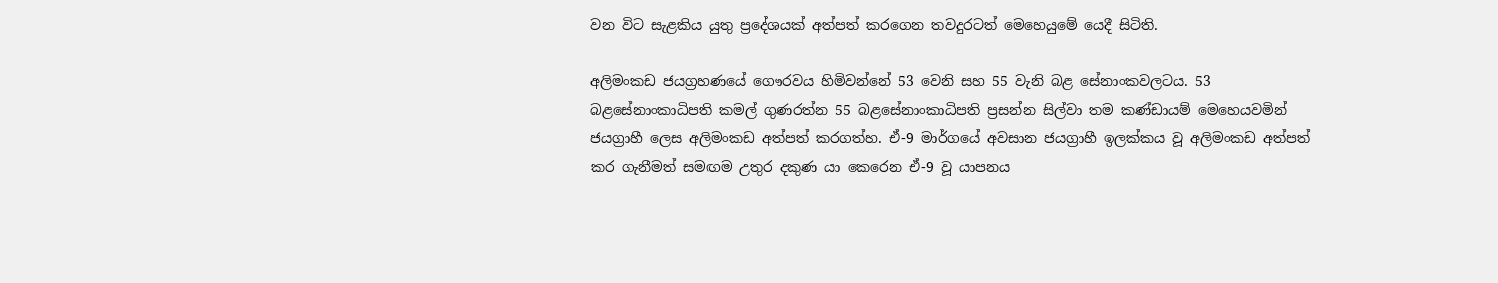වන විට සැළකිය යුතු ප්‍රදේශයක් අත්පත් කරගෙන තවදුරටත් මෙහෙයුමේ යෙදී සිටිති.

අලිමංකඩ ජයග්‍රහණයේ ගෞරවය හිමිවන්නේ 53 වෙනි සහ 55 වැනි බළ සේනාංකවලටය. 53 බළසේනාංකාධිපති කමල් ගුණරත්න 55 බළසේනාංකාධිපති ප්‍රසන්න සිල්වා තම කණ්ඩායම් මෙහෙයවමින් ජයග්‍රාහී ලෙස අලිමංකඩ අත්පත් කරගත්හ. ඒ-9 මාර්ගයේ අවසාන ජයග්‍රාහී ඉලක්කය වූ අලිමංකඩ අත්පත් කර ගැනීමත් සමඟම උතුර දකුණ යා කෙරෙන ඒ-9 වූ යාපනය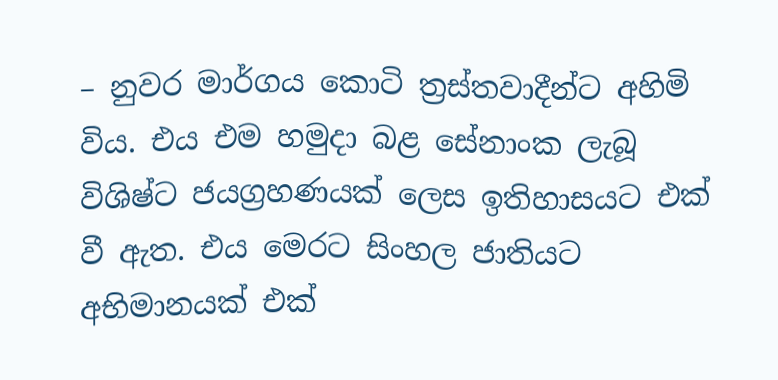– නුවර මාර්ගය කොටි ත්‍රස්තවාදීන්ට අහිමි විය. එය එම හමුදා බළ සේනාංක ලැබූ විශිෂ්ට ජයග්‍රහණයක් ලෙස ඉතිහාසයට එක් වී ඇත. එය මෙරට සිංහල ජාතියට අභිමානයක් එක්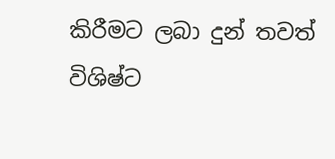කිරීමට ලබා දුන් තවත් විශිෂ්ට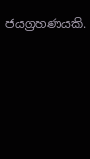ජයග්‍රහණයකි.